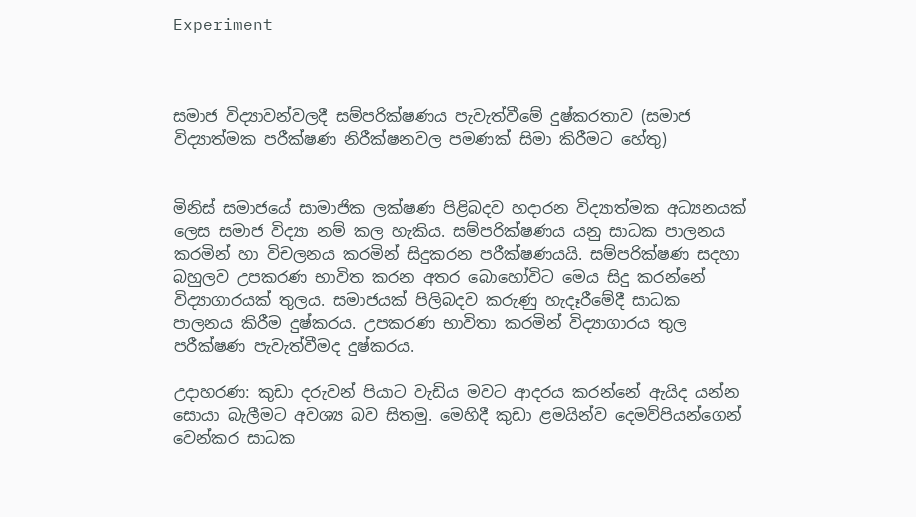Experiment



සමාජ විද්‍යාවන්වලදී සම්පරික්ෂණය පැවැත්වීමේ දුෂ්කරතාව (සමාජ විද්‍යාත්මක පරීක්ෂණ නිරීක්ෂනවල පමණක් සිමා කිරීමට හේතු)


මිනිස් සමාජයේ සාමාජික ලක්ෂණ පිළිබදව හදාරන විද්‍යාත්මක අධ්‍යනයක් ලෙස සමාජ විද්‍යා නම් කල හැකිය. සම්පරික්ෂණය යනු සාධක පාලනය කරමින් හා විචලනය කරමින් සිදුකරන පරීක්ෂණයයි. සම්පරික්ෂණ සදහා බහුලව උපකරණ භාවිත කරන අතර බොහෝවිට මෙය සිදු කරන්නේ විද්‍යාගාරයක් තුලය. සමාජයක් පිලිබදව කරුණු හැදෑරීමේදී සාධක පාලනය කිරීම දුෂ්කරය. උපකරණ භාවිතා කරමින් විද්‍යාගාරය තුල පරීක්ෂණ පැවැත්වීමද දුෂ්කරය.

උදාහරණ: කුඩා දරුවන් පියාට වැඩිය මවට ආදරය කරන්නේ ඇයිද යන්න සොයා බැලීමට අවශ්‍ය බව සිතමු. මෙහිදී කුඩා ළමයින්ව දෙමව්පියන්ගෙන් වෙන්කර සාධක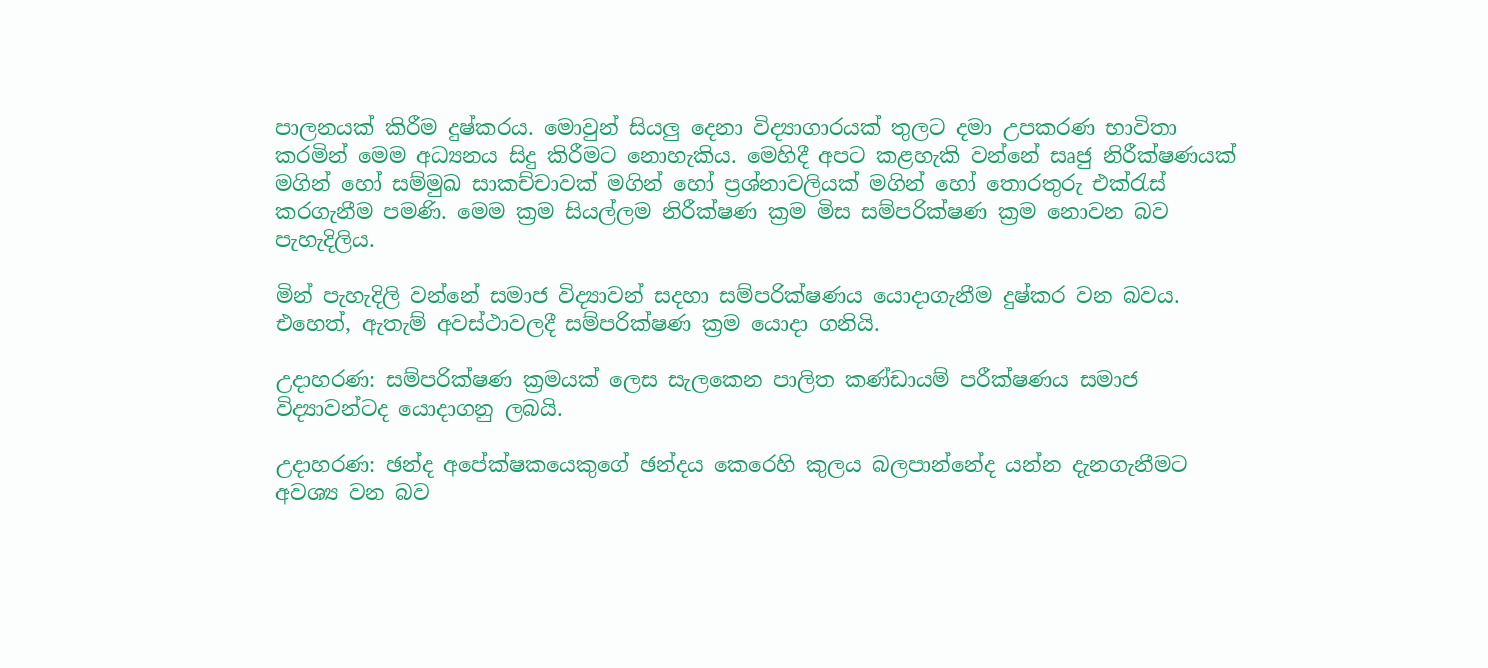පාලනයක් කිරීම දුෂ්කරය. මොවුන් සියලු දෙනා විද්‍යාගාරයක් තුලට දමා උපකරණ භාවිතා කරමින් මෙම අධ්‍යනය සිදු කිරීමට නොහැකිය. මෙහිදී අපට කළහැකි වන්නේ සෘජු නිරීක්ෂණයක් මගින් හෝ සම්මුඛ සාකච්චාවක් මගින් හෝ ප්‍රශ්නාවලියක් මගින් හෝ තොරතුරු එක්රැස් කරගැනීම පමණි. මෙම ක්‍රම සියල්ලම නිරීක්ෂණ ක්‍රම මිස සම්පරික්ෂණ ක්‍රම නොවන බව පැහැදිලිය.

මින් පැහැදිලි වන්නේ සමාජ විද්‍යාවන් සදහා සම්පරික්ෂණය යොදාගැනීම දුෂ්කර වන බවය. එහෙත්, ඇතැම් අවස්ථාවලදී සම්පරික්ෂණ ක්‍රම යොදා ගනියි.

උදාහරණ: සම්පරික්ෂණ ක්‍රමයක් ලෙස සැලකෙන පාලිත කණ්ඩායම් පරීක්ෂණය සමාජ විද්‍යාවන්ටද යොදාගනු ලබයි.

උදාහරණ: ඡන්ද අපේක්ෂකයෙකුගේ ඡන්දය කෙරෙහි කුලය බලපාන්නේද යන්න දැනගැනීමට අවශ්‍ය වන බව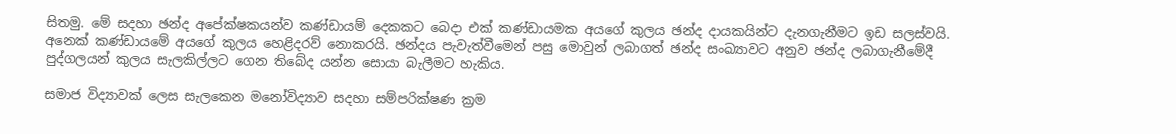සිතමු. මේ සදහා ඡන්ද අපේක්ෂකයන්ව කණ්ඩායම් දෙකකට බෙදා එක් කණ්ඩායමක අයගේ කුලය ඡන්ද දායකයින්ට දැනගැනීමට ඉඩ සලස්වයි. අනෙක් කණ්ඩායමේ අයගේ කුලය හෙළිදරව් නොකරයි. ඡන්දය පැවැත්වීමෙන් පසු මොවුන් ලබාගත් ඡන්ද සංඛ්‍යාවට අනුව ඡන්ද ලබාගැනීමේදී පුද්ගලයන් කුලය සැලකිල්ලට ගෙන තිබේද යන්න සොයා බැලීමට හැකිය.

සමාජ විද්‍යාවක් ලෙස සැලකෙන මනෝවිද්‍යාව සදහා සම්පරික්ෂණ ක්‍රම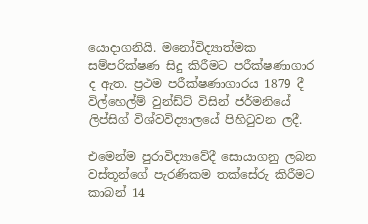යොදාගනියි. මනෝවිද්‍යාත්මක සම්පරික්ෂණ සිදු කිරීමට පරීක්ෂණාගාර ද ඇත. ප්‍රථම පරීක්ෂණාගාරය 1879 දී විල්හෙල්ම් වුන්ඩ්ට් විසින් ජර්මනියේ ලිප්සිග් විශ්වවිද්‍යාලයේ පිහිටුවන ලදී.

එමෙන්ම පුරාවිද්‍යාවේදී සොයාගනු ලබන වස්තූන්ගේ පැරණිකම තක්සේරු කිරීමට කාබන් 14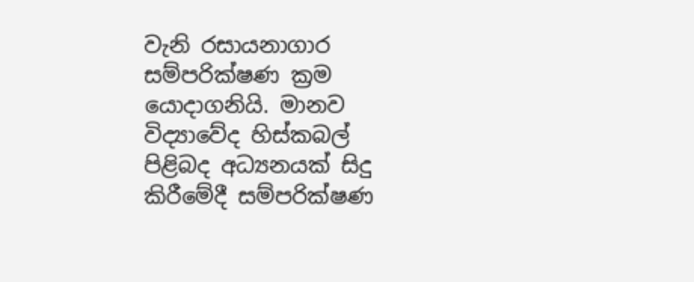වැනි රසායනාගාර සම්පරික්ෂණ ක්‍රම යොදාගනියි. මානව විද්‍යාවේද හිස්කබල් පිළිබද අධ්‍යනයක් සිදු කිරීමේදී සම්පරික්ෂණ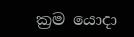ක්‍රම යොදා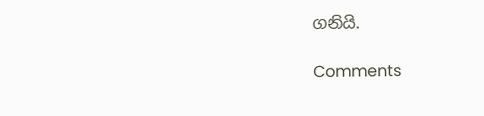ගනියි.

Comments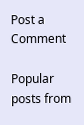Post a Comment

Popular posts from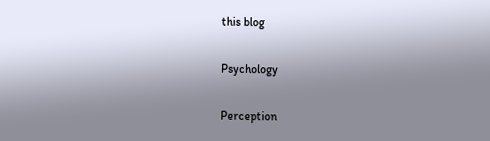this blog

Psychology

Perception